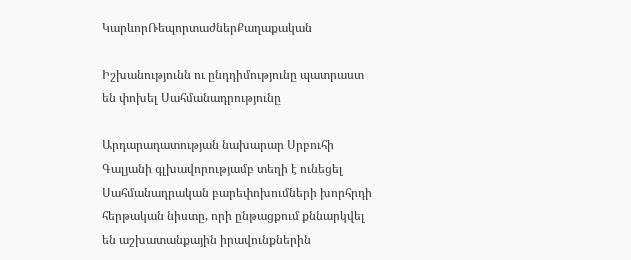ԿարևորՌեպորտաժներՔաղաքական

Իշխանությունն ու ընդդիմությունը պատրաստ են փոխել Սահմանադրությունը

Արդարադատության նախարար Սրբուհի Գալյանի գլխավորությամբ տեղի է ունեցել Սահմանադրական բարեփոխումների խորհրդի հերթական նիստը, որի ընթացքում քննարկվել են աշխատանքային իրավունքներին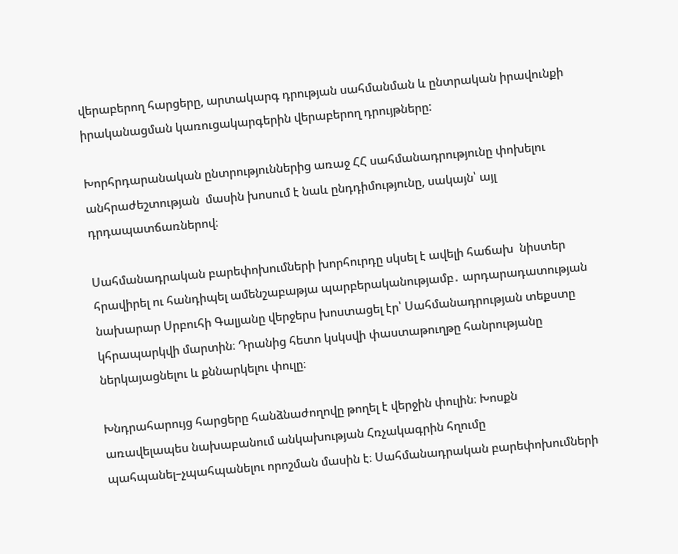վերաբերող հարցերը, արտակարգ դրության սահմանման և ընտրական իրավունքի իրականացման կառուցակարգերին վերաբերող դրույթները:

Խորհրդարանական ընտրություններից առաջ ՀՀ սահմանադրությունը փոխելու անհրաժեշտության  մասին խոսում է նաև ընդդիմությունը, սակայն՝ այլ դրդապատճառներով։

Սահմանադրական բարեփոխումների խորհուրդը սկսել է ավելի հաճախ  նիստեր  հրավիրել ու հանդիպել ամենշաբաթյա պարբերականությամբ․ արդարադատության նախարար Սրբուհի Գալյանը վերջերս խոստացել էր՝ Սահմանադրության տեքստը կհրապարկվի մարտին։ Դրանից հետո կսկսվի փաստաթուղթը հանրությանը ներկայացնելու և քննարկելու փուլը։

Խնդրահարույց հարցերը հանձնաժողովը թողել է վերջին փուլին։ Խոսքն առավելապես նախաբանում անկախության Հռչակագրին հղումը պահպանել–չպահպանելու որոշման մասին է։ Սահմանադրական բարեփոխումների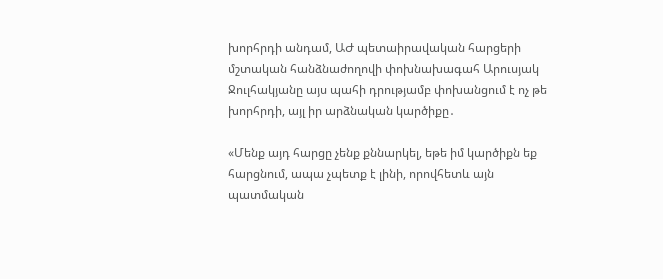խորհրդի անդամ, ԱԺ պետաիրավական հարցերի մշտական հանձնաժողովի փոխնախագահ Արուսյակ Ջուլհակյանը այս պահի դրությամբ փոխանցում է ոչ թե խորհրդի, այլ իր արձնական կարծիքը․

«Մենք այդ հարցը չենք քննարկել, եթե իմ կարծիքն եք հարցնում, ապա չպետք է լինի, որովհետև այն պատմական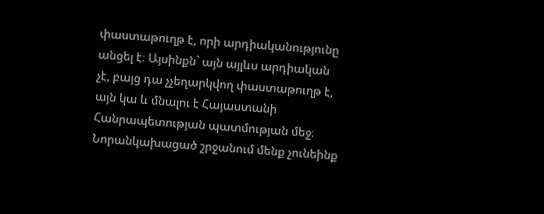փաստաթուղթ է, որի արդիականությունը անցել է։ Այսինքն` այն այլևս արդիական չէ, բայց դա չչեղարկվող փաստաթուղթ է, այն կա և մնալու է Հայաստանի Հանրապետության պատմության մեջ։ Նորանկախացած շրջանում մենք չունեինք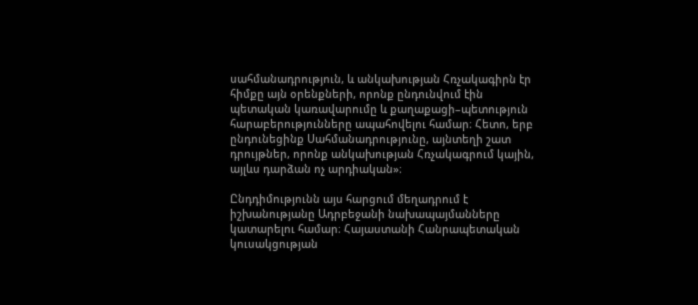սահմանադրություն, և անկախության Հռչակագիրն էր հիմքը այն օրենքների, որոնք ընդունվում էին պետական կառավարումը և քաղաքացի–պետություն հարաբերությունները ապահովելու համար։ Հետո, երբ ընդունեցինք Սահմանադրությունը, այնտեղի շատ դրույթներ, որոնք անկախության Հռչակագրում կային, այլևս դարձան ոչ արդիական»։

Ընդդիմությունն այս հարցում մեղադրում է իշխանությանը Ադրբեջանի նախապայմանները կատարելու համար։ Հայաստանի Հանրապետական կուսակցության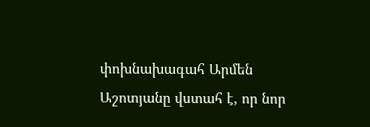փոխնախագահ Արմեն Աշոտյանը վստահ է, որ նոր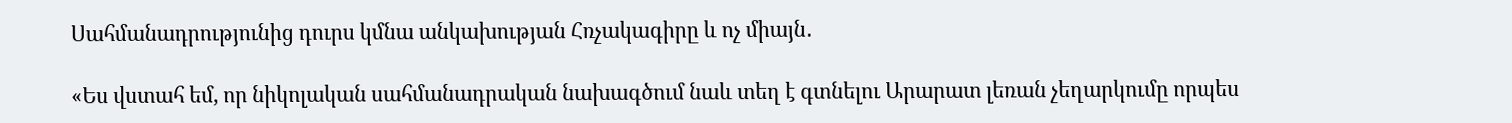Սահմանադրությունից դուրս կմնա անկախության Հռչակագիրը և ոչ միայն․

«Ես վստահ եմ, որ նիկոլական սահմանադրական նախագծում նաև տեղ է գտնելու Արարատ լեռան չեղարկումը որպես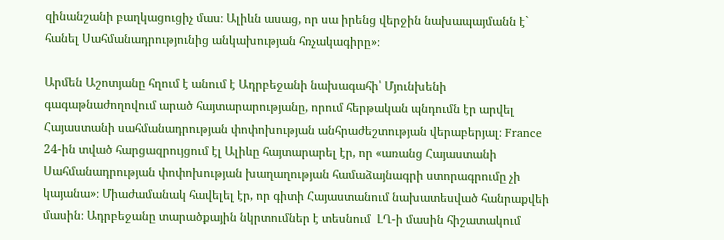զինանշանի բաղկացուցիչ մաս։ Ալիևն ասաց, որ սա իրենց վերջին նախապայմանն է` հանել Սահմանադրությունից անկախության հռչակագիրը»։

Արմեն Աշոտյանը հղում է անում է Ադրբեջանի նախագահի՝ Մյունխենի գագաթնաժողովում արած հայտարարությանը, որում հերթական պնդումն էր արվել  Հայաստանի սահմանադրության փոփոխության անհրաժեշտության վերաբերյալ։ France 24-ին տված հարցազրույցում էլ Ալիևը հայտարարել էր, որ «առանց Հայաստանի Սահմանադրության փոփոխության խաղաղության համաձայնագրի ստորագրումը չի կայանա»։ Միաժամանակ հավելել էր, որ գիտի Հայաստանում նախատեսված հանրաքվեի մասին։ Ադրբեջանը տարածքային նկրտումներ է տեսնում  ԼՂ-ի մասին հիշատակում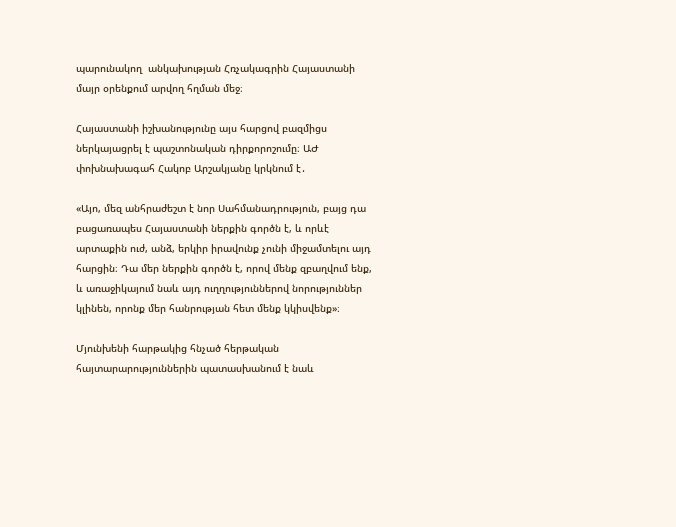պարունակող  անկախության Հռչակագրին Հայաստանի մայր օրենքում արվող հղման մեջ։

Հայաստանի իշխանությունը այս հարցով բազմիցս ներկայացրել է պաշտոնական դիրքորոշումը։ ԱԺ փոխնախագահ Հակոբ Արշակյանը կրկնում է․

«Այո, մեզ անհրաժեշտ է նոր Սահմանադրություն, բայց դա բացառապես Հայաստանի ներքին գործն է, և որևէ արտաքին ուժ, անձ, երկիր իրավունք չունի միջամտելու այդ հարցին։ Դա մեր ներքին գործն է, որով մենք զբաղվում ենք, և առաջիկայում նաև այդ ուղղություններով նորություններ կլինեն, որոնք մեր հանրության հետ մենք կկիսվենք»։

Մյունխենի հարթակից հնչած հերթական հայտարարություններին պատասխանում է նաև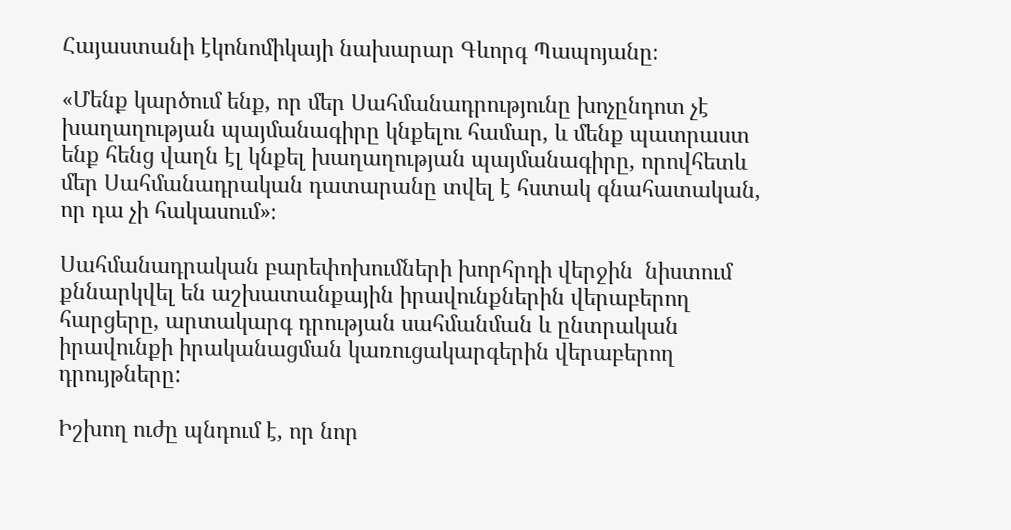Հայաստանի էկոնոմիկայի նախարար Գևորգ Պապոյանը։

«Մենք կարծում ենք, որ մեր Սահմանադրությունը խոչընդոտ չէ խաղաղության պայմանագիրը կնքելու համար, և մենք պատրաստ ենք հենց վաղն էլ կնքել խաղաղության պայմանագիրը, որովհետև մեր Սահմանադրական դատարանը տվել է հստակ գնահատական, որ դա չի հակասում»։

Սահմանադրական բարեփոխումների խորհրդի վերջին  նիստում քննարկվել են աշխատանքային իրավունքներին վերաբերող հարցերը, արտակարգ դրության սահմանման և ընտրական իրավունքի իրականացման կառուցակարգերին վերաբերող դրույթները:

Իշխող ուժը պնդում է, որ նոր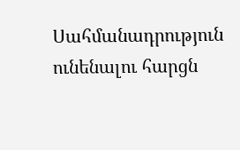Սահմանադրություն ունենալու հարցն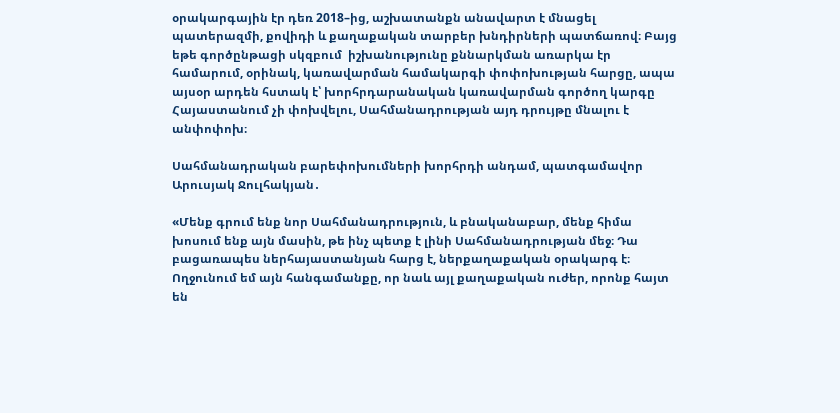օրակարգային էր դեռ 2018–ից, աշխատանքն անավարտ է մնացել պատերազմի, քովիդի և քաղաքական տարբեր խնդիրների պատճառով։ Բայց եթե գործընթացի սկզբում  իշխանությունը քննարկման առարկա էր համարում, օրինակ, կառավարման համակարգի փոփոխության հարցը, ապա այսօր արդեն հստակ է՝ խորհրդարանական կառավարման գործող կարգը Հայաստանում չի փոխվելու, Սահմանադրության այդ դրույթը մնալու է անփոփոխ։

Սահմանադրական բարեփոխումների խորհրդի անդամ, պատգամավոր Արուսյակ Ջուլհակյան․

«Մենք գրում ենք նոր Սահմանադրություն, և բնականաբար, մենք հիմա խոսում ենք այն մասին, թե ինչ պետք է լինի Սահմանադրության մեջ։ Դա բացառապես ներհայաստանյան հարց է, ներքաղաքական օրակարգ է։ Ողջունում եմ այն հանգամանքը, որ նաև այլ քաղաքական ուժեր, որոնք հայտ են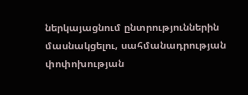ներկայացնում ընտրություններին մասնակցելու, սահմանադրության փոփոխության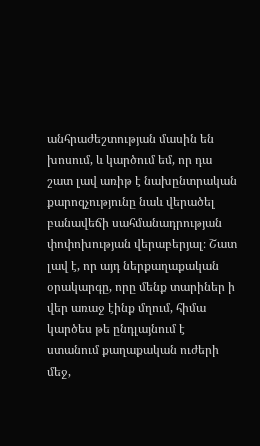անհրաժեշտության մասին են խոսում, և կարծում եմ, որ դա շատ լավ առիթ է նախընտրական քարոզչությունը նաև վերածել բանավեճի սահմանադրության փոփոխության վերաբերյալ։ Շատ լավ է, որ այդ ներքաղաքական օրակարգը, որը մենք տարիներ ի վեր առաջ էինք մղում, հիմա կարծես թե ընդլայնում է ստանում քաղաքական ուժերի մեջ,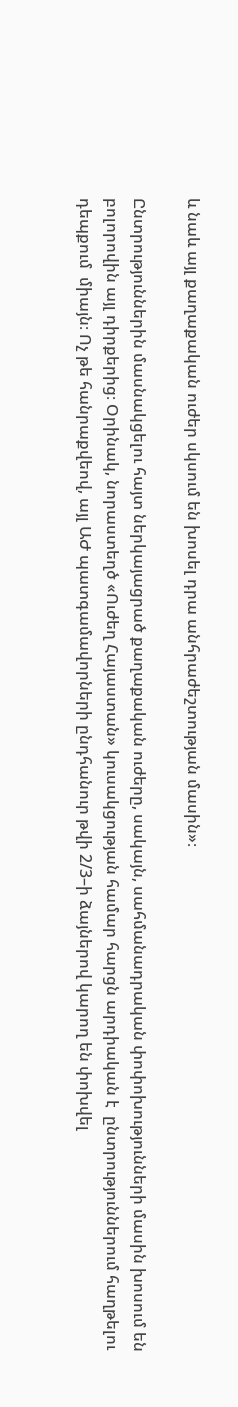և նաև այլ քաղաքական ուժեր սկսում են խոսել դրա անհրաժեշտության մասին»։

Ընտրություններին մասնակցելու հայտ ներկայացրած քաղաքական ուժերը, սակայն, սահմանադրական փոփոխությունների մասին խոսում են բոլորովին այլ դիրքերից։ Օրինակ, նորաստեղծ «Ուժեղ Հայաստան» կուսակցության համար հարցն արդիական է  ընտրություններում հաղթելու դեպքում  միայն։ Ոչ թե հանրաքվեով, այլ ԱԺ պատգամավորների ընդհանուր թվի 2/3–ի ձայներով կարող են փոխվել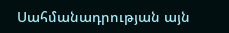Սահմանադրության այն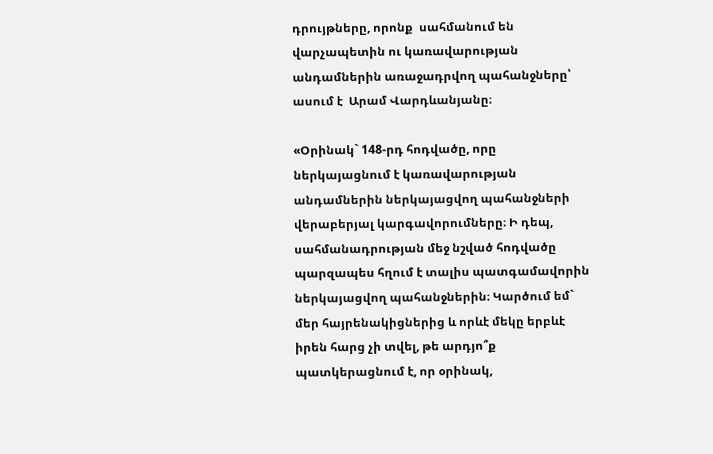դրույթները, որոնք  սահմանում են վարչապետին ու կառավարության անդամներին առաջադրվող պահանջները՝ ասում է  Արամ Վարդևանյանը։

«Օրինակ` 148-րդ հոդվածը, որը ներկայացնում է կառավարության անդամներին ներկայացվող պահանջների վերաբերյալ կարգավորումները։ Ի դեպ, սահմանադրության մեջ նշված հոդվածը պարզապես հղում է տալիս պատգամավորին ներկայացվող պահանջներին։ Կարծում եմ` մեր հայրենակիցներից և որևէ մեկը երբևէ իրեն հարց չի տվել, թե արդյո՞ք պատկերացնում է, որ օրինակ,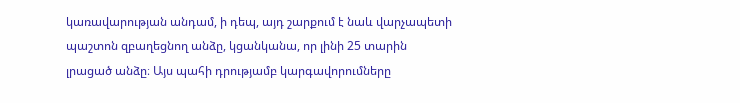կառավարության անդամ, ի դեպ, այդ շարքում է նաև վարչապետի պաշտոն զբաղեցնող անձը, կցանկանա, որ լինի 25 տարին լրացած անձը։ Այս պահի դրությամբ կարգավորումները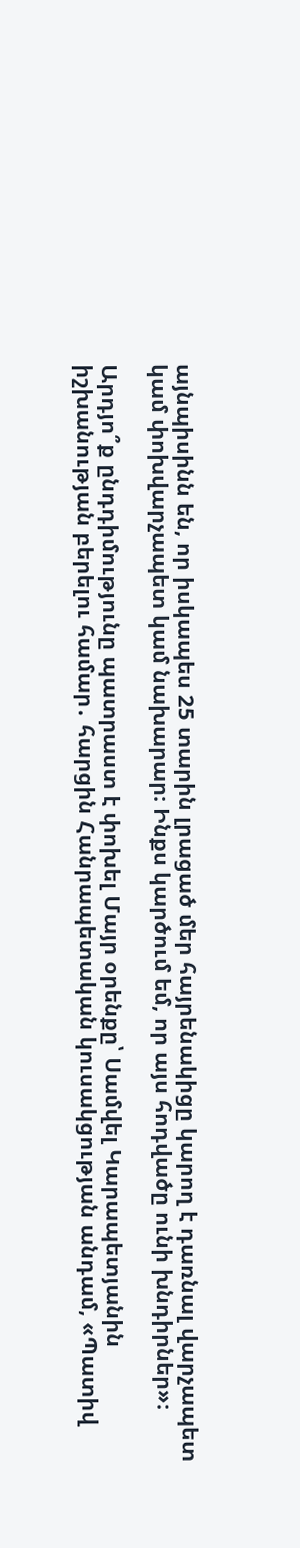այնպիսինն են, որ իսկապես 25 տարին լրացած մեր հայրենակիցը կարող է դառնալ վարչապետ կամ փոխվարչապետ կամ նախարար։ Ինքս կարծում եմ, որ այս հոդվածը ունի խնդիրներ»։

Արդյո՞ք ընդդիմությունը պատրաստ է փոխել Մայր օրենքը՝ Սամվել Կարապետյանին իշխանության բերելու համար․ հարցին Հանրապետական կուսակցության անդամ, «Պատիվ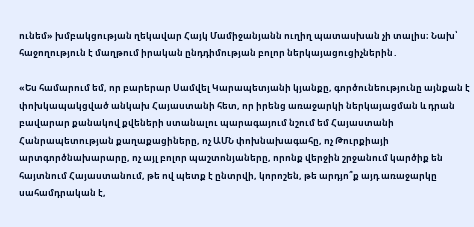ունեմ» խմբակցության ղեկավար Հայկ Մամիջանյանն ուղիղ պատասխան չի տալիս։ Նախ՝ հաջողություն է մաղթում իրական ընդդիմության բոլոր ներկայացուցիչներին․

«Ես համարում եմ, որ բարերար Սամվել Կարապետյանի կյանքը, գործունեությունը այնքան է փոխկապակցված անկախ Հայաստանի հետ, որ իրենց առաջարկի ներկայացման և դրան բավարար քանակով քվեների ստանալու պարագայում նշում եմ Հայաստանի Հանրապետության քաղաքացիները, ոչ ԱՄՆ փոխնախագահը, ոչ Թուրքիայի արտգործնախարարը, ոչ այլ բոլոր պաշտոնյաները, որոնք վերջին շրջանում կարծիք են հայտնում Հայաստանում, թե ով պետք է ընտրվի, կորոշեն, թե արդյո՞ք այդ առաջարկը սահամդրական է,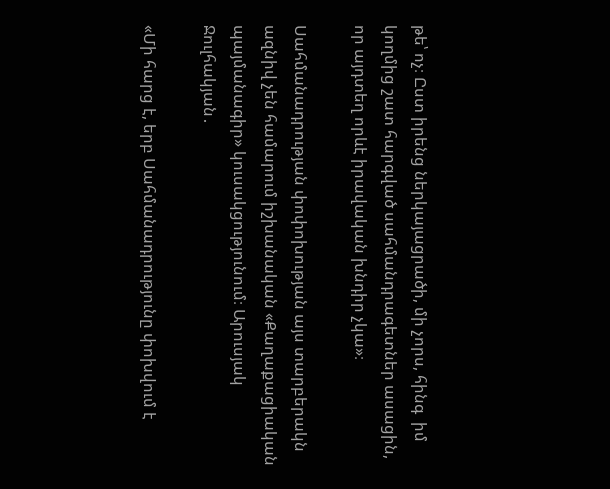թե՝ ոչ։ Ըստ իրենց ներկայացրածի, մի չորս, հինգ  իմ կողմից շատ հարգված սահմանդրագետներ ասացին, որ այդտեղ որևէ իրավական խնդիր չկա»։

Սահմանադրության փոփոխության այս տարբերակն ազնիվ չեն համարում իշխանական «Քաղաքացիական պայմանագիր» կուսակցությունում։ Արուսյակ Ջուլհակյան․

«Մի հարց է, երբ Սահմանադրությունը փոխվում է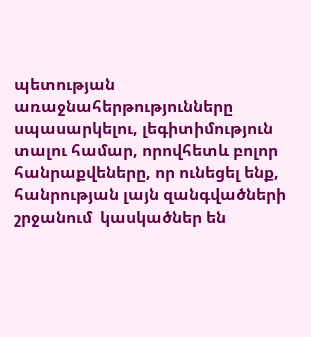պետության առաջնահերթությունները սպասարկելու, լեգիտիմություն տալու համար, որովհետև բոլոր հանրաքվեները, որ ունեցել ենք,  հանրության լայն զանգվածների շրջանում  կասկածներ են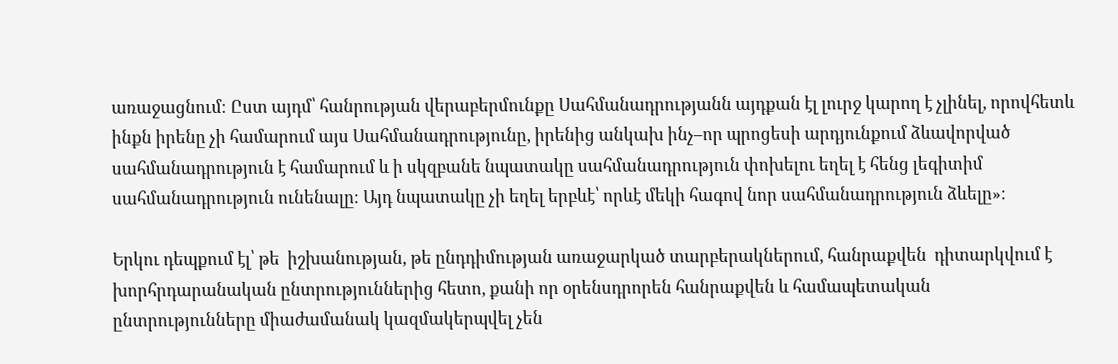առաջացնում։ Ըստ այդմ՝ հանրության վերաբերմունքը Սահմանադրությանն այդքան էլ լուրջ կարող է չլինել, որովհետև ինքն իրենը չի համարում այս Սահմանադրությունը, իրենից անկախ ինչ–որ պրոցեսի արդյունքում ձևավորված սահմանադրություն է համարում և ի սկզբանե նպատակը սահմանադրություն փոխելու եղել է հենց լեգիտիմ սահմանադրություն ունենալը։ Այդ նպատակը չի եղել երբևէ՝ որևէ մեկի հագով նոր սահմանադրություն ձևելը»։

Երկու դեպքում էլ՝ թե  իշխանության, թե ընդդիմության առաջարկած տարբերակներում, հանրաքվեն  դիտարկվում է խորհրդարանական ընտրություններից հետո, քանի որ օրենսդրորեն հանրաքվեն և համապետական  ընտրությունները միաժամանակ կազմակերպվել չեն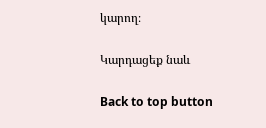կարող։

Կարդացեք նաև

Back to top button